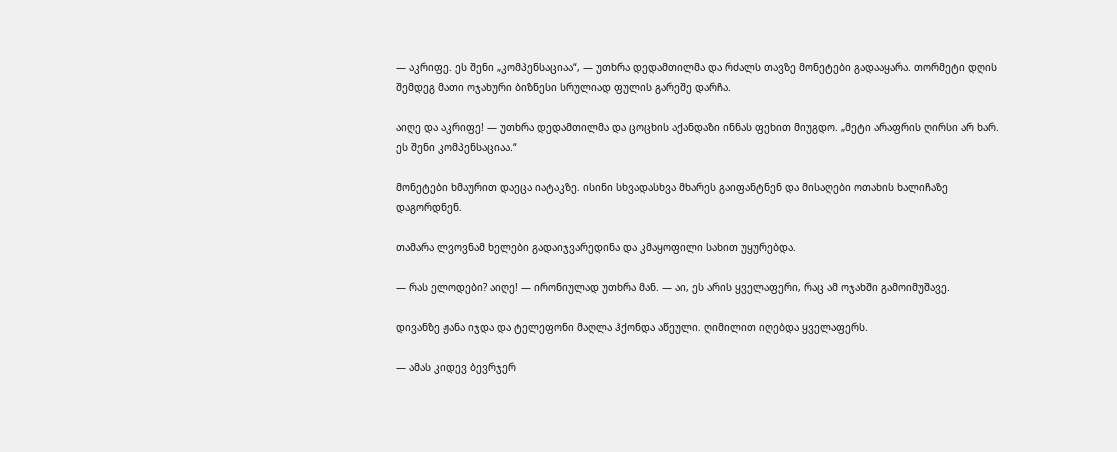— აკრიფე. ეს შენი „კომპენსაციაა“, — უთხრა დედამთილმა და რძალს თავზე მონეტები გადააყარა. თორმეტი დღის შემდეგ მათი ოჯახური ბიზნესი სრულიად ფულის გარეშე დარჩა.

აიღე და აკრიფე! — უთხრა დედამთილმა და ცოცხის აქანდაზი ინნას ფეხით მიუგდო. „მეტი არაფრის ღირსი არ ხარ. ეს შენი კომპენსაციაა.“

მონეტები ხმაურით დაეცა იატაკზე. ისინი სხვადასხვა მხარეს გაიფანტნენ და მისაღები ოთახის ხალიჩაზე დაგორდნენ.

თამარა ლვოვნამ ხელები გადაიჯვარედინა და კმაყოფილი სახით უყურებდა.

— რას ელოდები? აიღე! — ირონიულად უთხრა მან. — აი, ეს არის ყველაფერი, რაც ამ ოჯახში გამოიმუშავე.

დივანზე ჟანა იჯდა და ტელეფონი მაღლა ჰქონდა აწეული. ღიმილით იღებდა ყველაფერს.

— ამას კიდევ ბევრჯერ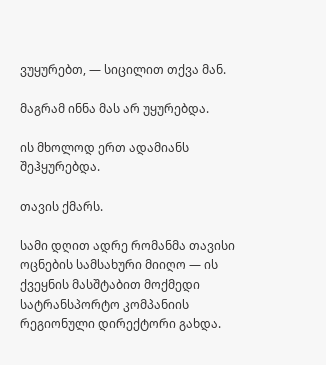ვუყურებთ, — სიცილით თქვა მან.

მაგრამ ინნა მას არ უყურებდა.

ის მხოლოდ ერთ ადამიანს შეჰყურებდა.

თავის ქმარს.

სამი დღით ადრე რომანმა თავისი ოცნების სამსახური მიიღო — ის ქვეყნის მასშტაბით მოქმედი სატრანსპორტო კომპანიის რეგიონული დირექტორი გახდა.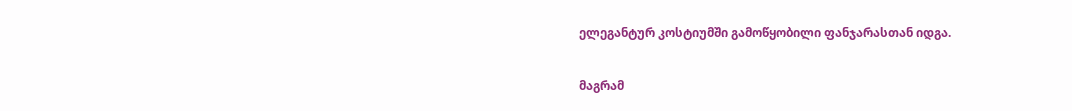ელეგანტურ კოსტიუმში გამოწყობილი ფანჯარასთან იდგა.

მაგრამ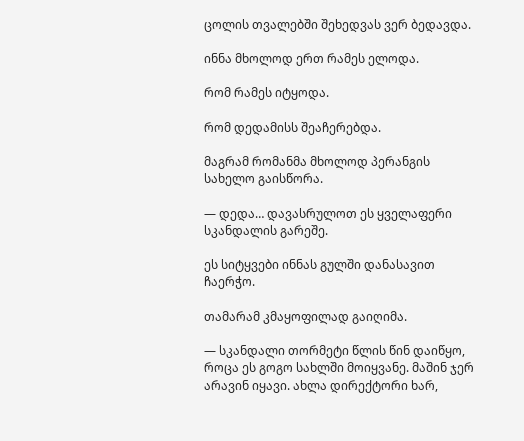ცოლის თვალებში შეხედვას ვერ ბედავდა.

ინნა მხოლოდ ერთ რამეს ელოდა.

რომ რამეს იტყოდა.

რომ დედამისს შეაჩერებდა.

მაგრამ რომანმა მხოლოდ პერანგის სახელო გაისწორა.

— დედა… დავასრულოთ ეს ყველაფერი სკანდალის გარეშე.

ეს სიტყვები ინნას გულში დანასავით ჩაერჭო.

თამარამ კმაყოფილად გაიღიმა.

— სკანდალი თორმეტი წლის წინ დაიწყო, როცა ეს გოგო სახლში მოიყვანე. მაშინ ჯერ არავინ იყავი. ახლა დირექტორი ხარ,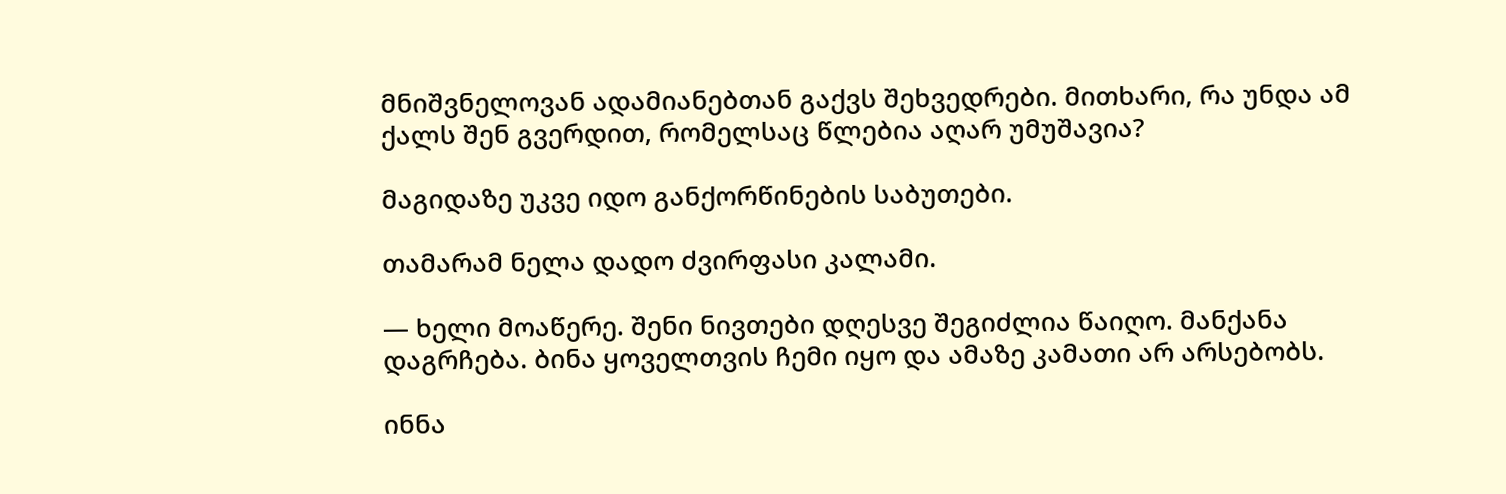მნიშვნელოვან ადამიანებთან გაქვს შეხვედრები. მითხარი, რა უნდა ამ ქალს შენ გვერდით, რომელსაც წლებია აღარ უმუშავია?

მაგიდაზე უკვე იდო განქორწინების საბუთები.

თამარამ ნელა დადო ძვირფასი კალამი.

— ხელი მოაწერე. შენი ნივთები დღესვე შეგიძლია წაიღო. მანქანა დაგრჩება. ბინა ყოველთვის ჩემი იყო და ამაზე კამათი არ არსებობს.

ინნა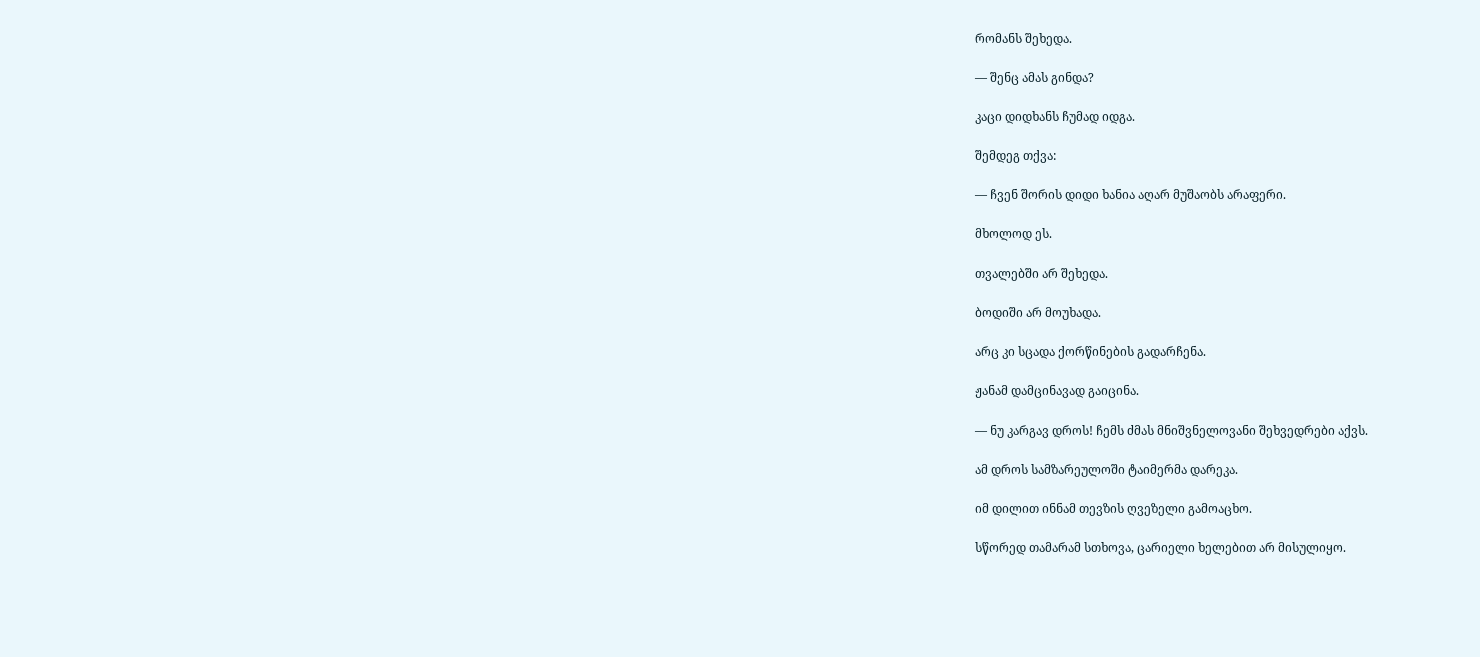რომანს შეხედა.

— შენც ამას გინდა?

კაცი დიდხანს ჩუმად იდგა.

შემდეგ თქვა:

— ჩვენ შორის დიდი ხანია აღარ მუშაობს არაფერი.

მხოლოდ ეს.

თვალებში არ შეხედა.

ბოდიში არ მოუხადა.

არც კი სცადა ქორწინების გადარჩენა.

ჟანამ დამცინავად გაიცინა.

— ნუ კარგავ დროს! ჩემს ძმას მნიშვნელოვანი შეხვედრები აქვს.

ამ დროს სამზარეულოში ტაიმერმა დარეკა.

იმ დილით ინნამ თევზის ღვეზელი გამოაცხო.

სწორედ თამარამ სთხოვა, ცარიელი ხელებით არ მისულიყო.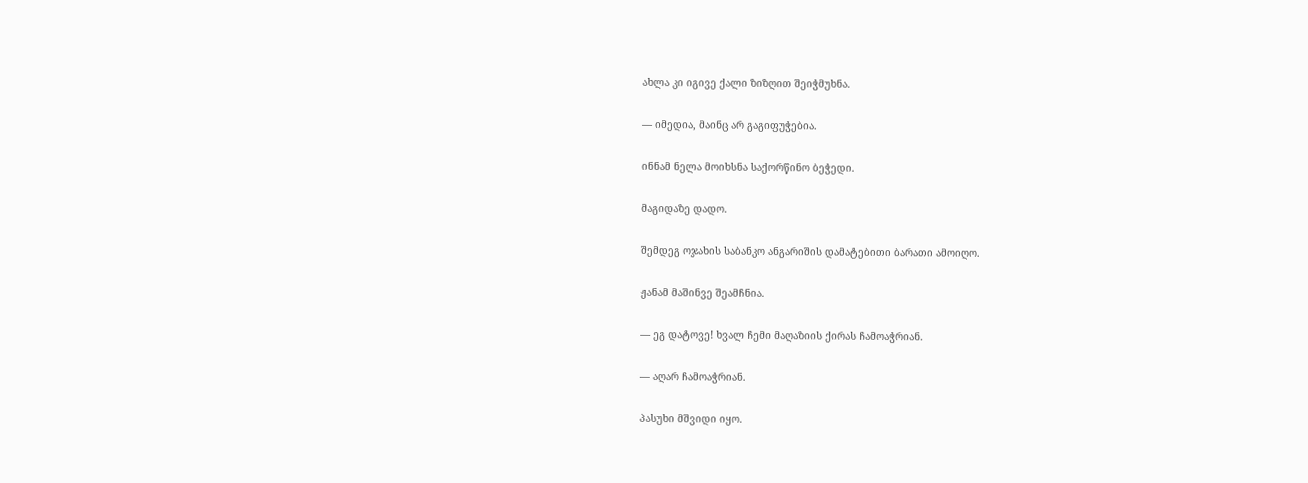ახლა კი იგივე ქალი ზიზღით შეიჭმუხნა.

— იმედია, მაინც არ გაგიფუჭებია.

ინნამ ნელა მოიხსნა საქორწინო ბეჭედი.

მაგიდაზე დადო.

შემდეგ ოჯახის საბანკო ანგარიშის დამატებითი ბარათი ამოიღო.

ჟანამ მაშინვე შეამჩნია.

— ეგ დატოვე! ხვალ ჩემი მაღაზიის ქირას ჩამოაჭრიან.

— აღარ ჩამოაჭრიან.

პასუხი მშვიდი იყო.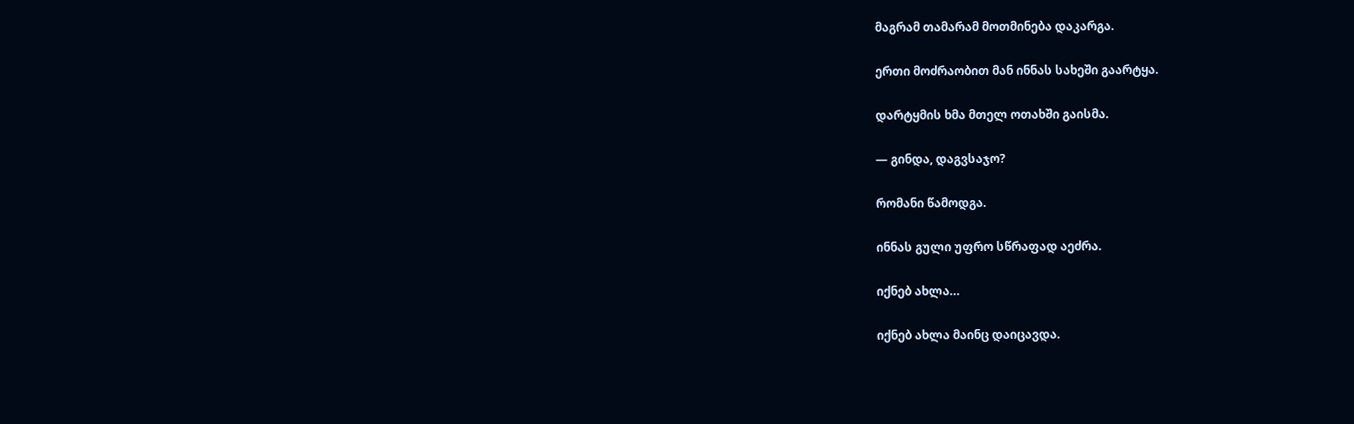მაგრამ თამარამ მოთმინება დაკარგა.

ერთი მოძრაობით მან ინნას სახეში გაარტყა.

დარტყმის ხმა მთელ ოთახში გაისმა.

— გინდა, დაგვსაჯო?

რომანი წამოდგა.

ინნას გული უფრო სწრაფად აეძრა.

იქნებ ახლა…

იქნებ ახლა მაინც დაიცავდა.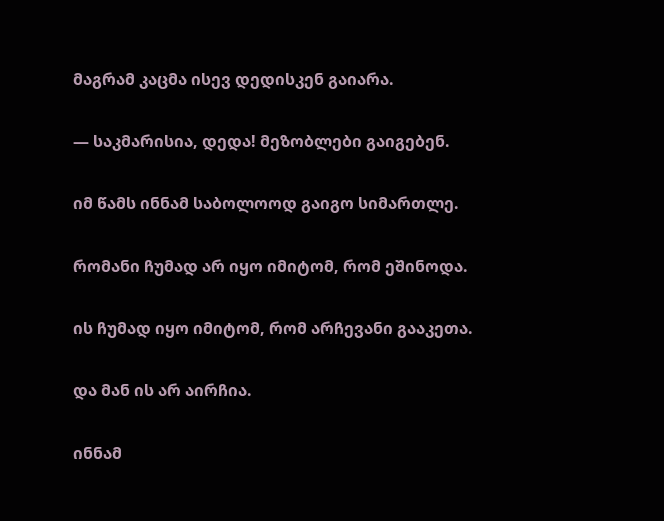მაგრამ კაცმა ისევ დედისკენ გაიარა.

— საკმარისია, დედა! მეზობლები გაიგებენ.

იმ წამს ინნამ საბოლოოდ გაიგო სიმართლე.

რომანი ჩუმად არ იყო იმიტომ, რომ ეშინოდა.

ის ჩუმად იყო იმიტომ, რომ არჩევანი გააკეთა.

და მან ის არ აირჩია.

ინნამ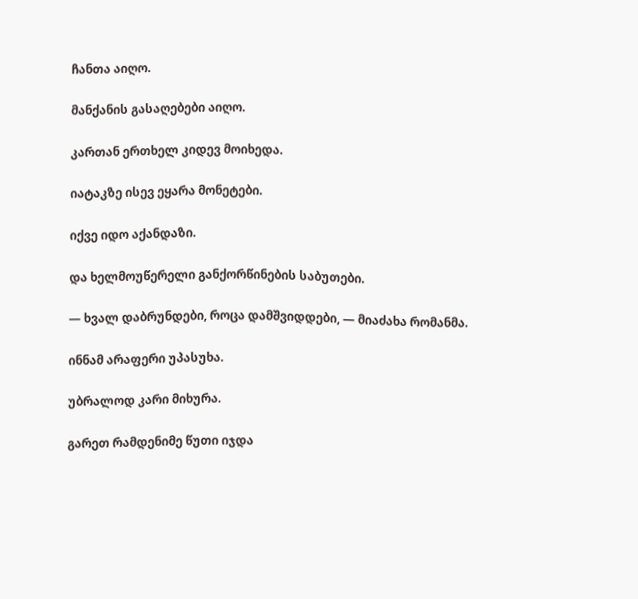ჩანთა აიღო.

მანქანის გასაღებები აიღო.

კართან ერთხელ კიდევ მოიხედა.

იატაკზე ისევ ეყარა მონეტები.

იქვე იდო აქანდაზი.

და ხელმოუწერელი განქორწინების საბუთები.

— ხვალ დაბრუნდები, როცა დამშვიდდები, — მიაძახა რომანმა.

ინნამ არაფერი უპასუხა.

უბრალოდ კარი მიხურა.

გარეთ რამდენიმე წუთი იჯდა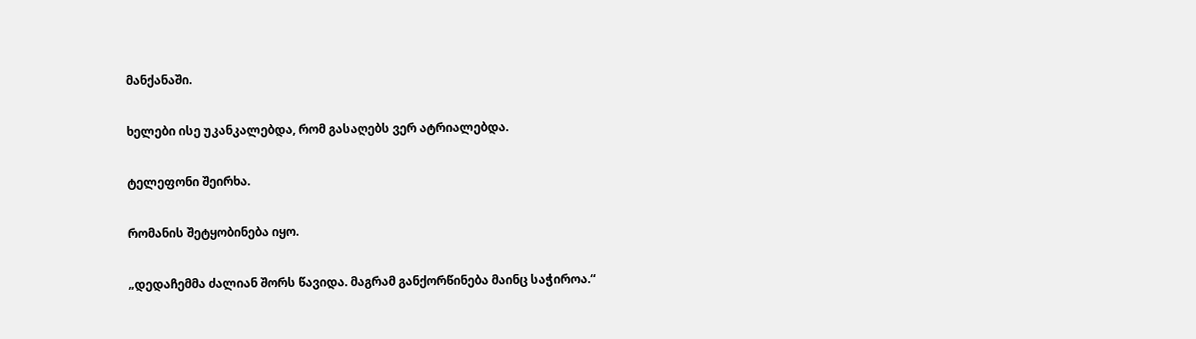მანქანაში.

ხელები ისე უკანკალებდა, რომ გასაღებს ვერ ატრიალებდა.

ტელეფონი შეირხა.

რომანის შეტყობინება იყო.

„დედაჩემმა ძალიან შორს წავიდა. მაგრამ განქორწინება მაინც საჭიროა.“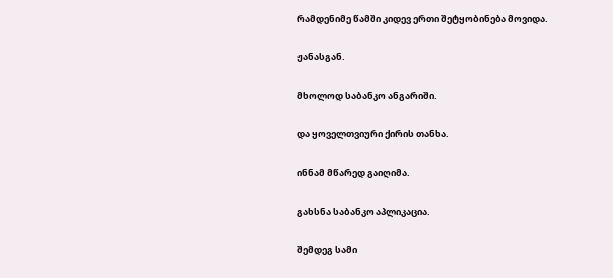რამდენიმე წამში კიდევ ერთი შეტყობინება მოვიდა.

ჟანასგან.

მხოლოდ საბანკო ანგარიში.

და ყოველთვიური ქირის თანხა.

ინნამ მწარედ გაიღიმა.

გახსნა საბანკო აპლიკაცია.

შემდეგ სამი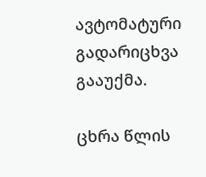ავტომატური გადარიცხვა გააუქმა.

ცხრა წლის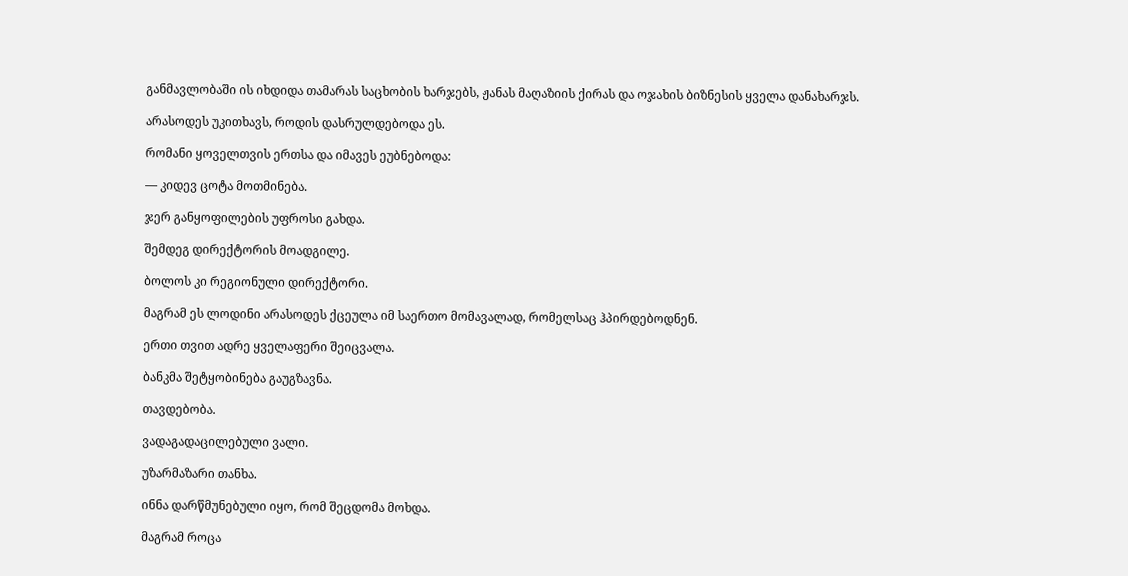განმავლობაში ის იხდიდა თამარას საცხობის ხარჯებს, ჟანას მაღაზიის ქირას და ოჯახის ბიზნესის ყველა დანახარჯს.

არასოდეს უკითხავს, როდის დასრულდებოდა ეს.

რომანი ყოველთვის ერთსა და იმავეს ეუბნებოდა:

— კიდევ ცოტა მოთმინება.

ჯერ განყოფილების უფროსი გახდა.

შემდეგ დირექტორის მოადგილე.

ბოლოს კი რეგიონული დირექტორი.

მაგრამ ეს ლოდინი არასოდეს ქცეულა იმ საერთო მომავალად, რომელსაც ჰპირდებოდნენ.

ერთი თვით ადრე ყველაფერი შეიცვალა.

ბანკმა შეტყობინება გაუგზავნა.

თავდებობა.

ვადაგადაცილებული ვალი.

უზარმაზარი თანხა.

ინნა დარწმუნებული იყო, რომ შეცდომა მოხდა.

მაგრამ როცა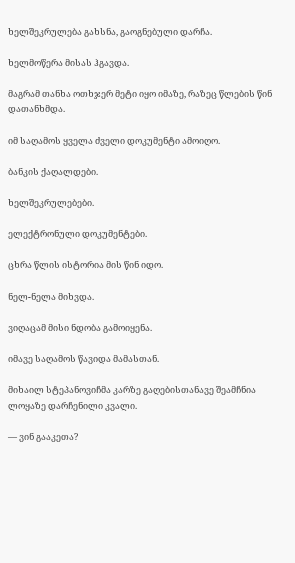ხელშეკრულება გახსნა, გაოგნებული დარჩა.

ხელმოწერა მისას ჰგავდა.

მაგრამ თანხა ოთხჯერ მეტი იყო იმაზე, რაზეც წლების წინ დათანხმდა.

იმ საღამოს ყველა ძველი დოკუმენტი ამოიღო.

ბანკის ქაღალდები.

ხელშეკრულებები.

ელექტრონული დოკუმენტები.

ცხრა წლის ისტორია მის წინ იდო.

ნელ-ნელა მიხვდა.

ვიღაცამ მისი ნდობა გამოიყენა.

იმავე საღამოს წავიდა მამასთან.

მიხაილ სტეპანოვიჩმა კარზე გაღებისთანავე შეამჩნია ლოყაზე დარჩენილი კვალი.

— ვინ გააკეთა?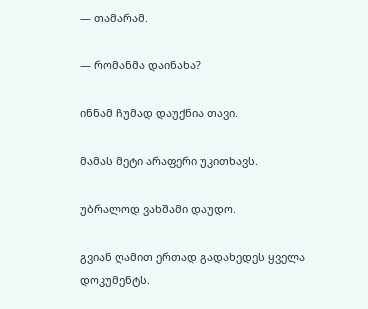— თამარამ.

— რომანმა დაინახა?

ინნამ ჩუმად დაუქნია თავი.

მამას მეტი არაფერი უკითხავს.

უბრალოდ ვახშამი დაუდო.

გვიან ღამით ერთად გადახედეს ყველა დოკუმენტს.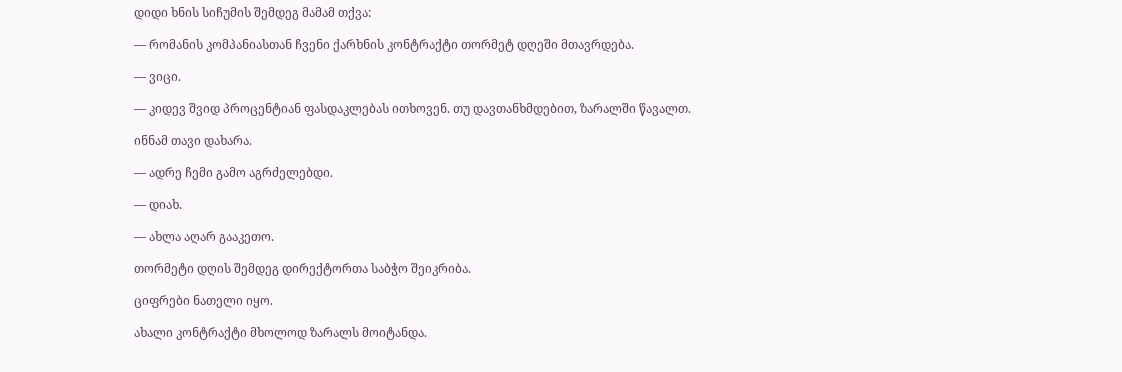დიდი ხნის სიჩუმის შემდეგ მამამ თქვა:

— რომანის კომპანიასთან ჩვენი ქარხნის კონტრაქტი თორმეტ დღეში მთავრდება.

— ვიცი.

— კიდევ შვიდ პროცენტიან ფასდაკლებას ითხოვენ. თუ დავთანხმდებით, ზარალში წავალთ.

ინნამ თავი დახარა.

— ადრე ჩემი გამო აგრძელებდი.

— დიახ.

— ახლა აღარ გააკეთო.

თორმეტი დღის შემდეგ დირექტორთა საბჭო შეიკრიბა.

ციფრები ნათელი იყო.

ახალი კონტრაქტი მხოლოდ ზარალს მოიტანდა.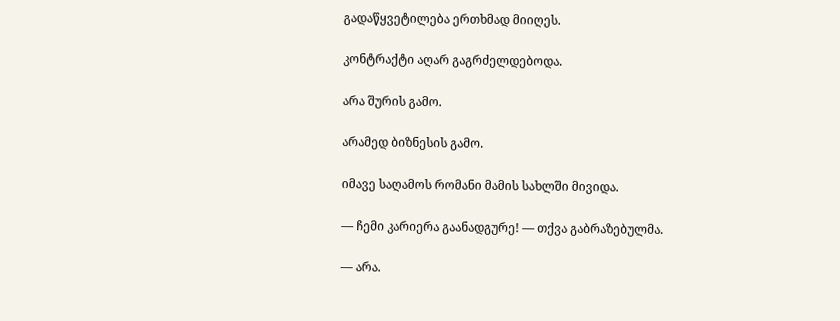გადაწყვეტილება ერთხმად მიიღეს.

კონტრაქტი აღარ გაგრძელდებოდა.

არა შურის გამო.

არამედ ბიზნესის გამო.

იმავე საღამოს რომანი მამის სახლში მივიდა.

— ჩემი კარიერა გაანადგურე! — თქვა გაბრაზებულმა.

— არა.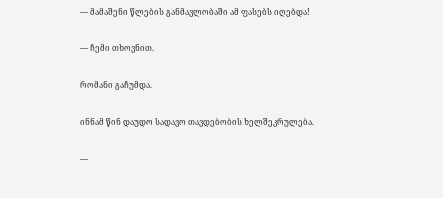— მამაშენი წლების განმავლობაში ამ ფასებს იღებდა!

— ჩემი თხოვნით.

რომანი გაჩუმდა.

ინნამ წინ დაუდო სადავო თავდებობის ხელშეკრულება.

—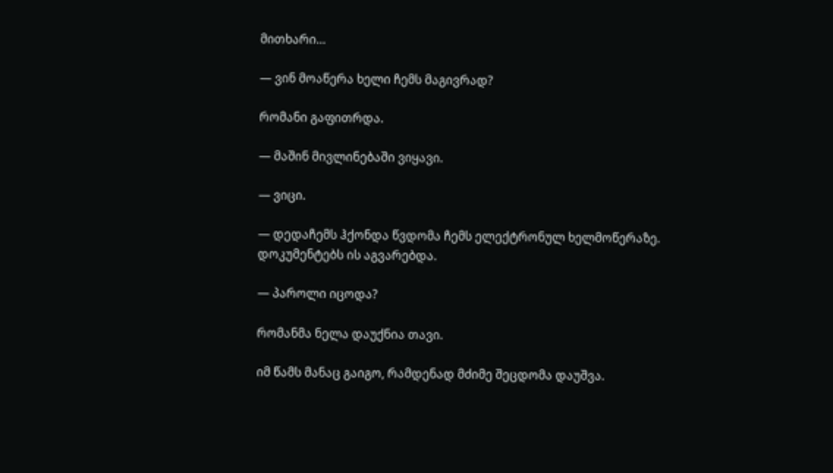მითხარი…

— ვინ მოაწერა ხელი ჩემს მაგივრად?

რომანი გაფითრდა.

— მაშინ მივლინებაში ვიყავი.

— ვიცი.

— დედაჩემს ჰქონდა წვდომა ჩემს ელექტრონულ ხელმოწერაზე. დოკუმენტებს ის აგვარებდა.

— პაროლი იცოდა?

რომანმა ნელა დაუქნია თავი.

იმ წამს მანაც გაიგო, რამდენად მძიმე შეცდომა დაუშვა.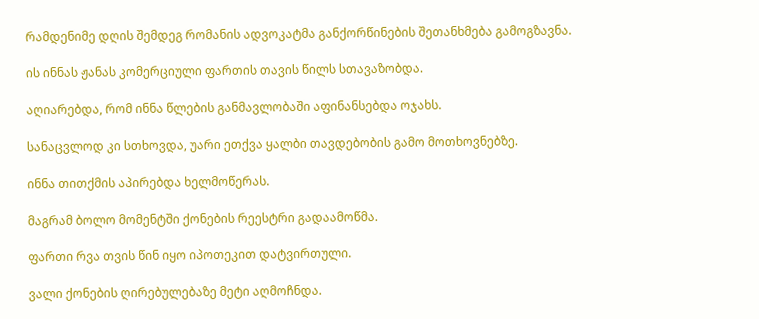რამდენიმე დღის შემდეგ რომანის ადვოკატმა განქორწინების შეთანხმება გამოგზავნა.

ის ინნას ჟანას კომერციული ფართის თავის წილს სთავაზობდა.

აღიარებდა, რომ ინნა წლების განმავლობაში აფინანსებდა ოჯახს.

სანაცვლოდ კი სთხოვდა, უარი ეთქვა ყალბი თავდებობის გამო მოთხოვნებზე.

ინნა თითქმის აპირებდა ხელმოწერას.

მაგრამ ბოლო მომენტში ქონების რეესტრი გადაამოწმა.

ფართი რვა თვის წინ იყო იპოთეკით დატვირთული.

ვალი ქონების ღირებულებაზე მეტი აღმოჩნდა.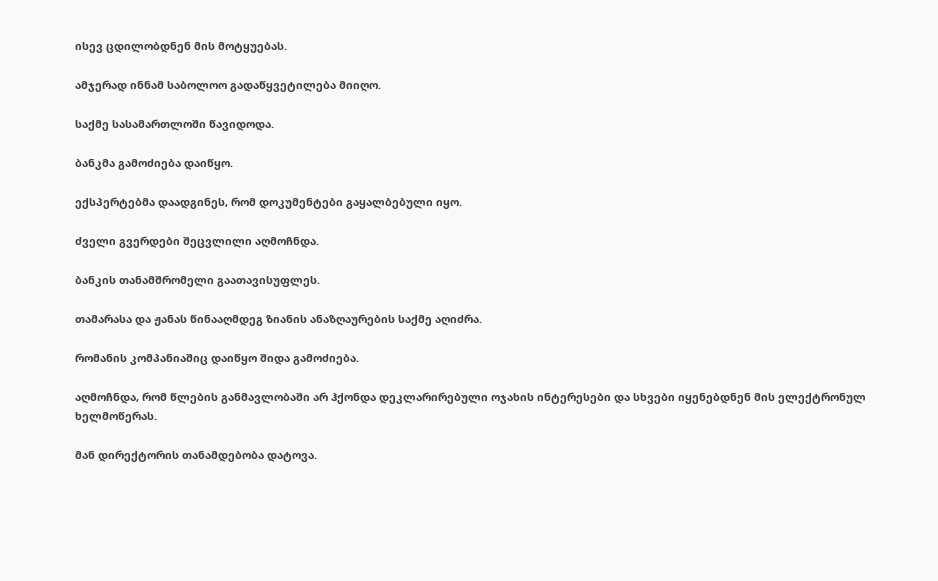ისევ ცდილობდნენ მის მოტყუებას.

ამჯერად ინნამ საბოლოო გადაწყვეტილება მიიღო.

საქმე სასამართლოში წავიდოდა.

ბანკმა გამოძიება დაიწყო.

ექსპერტებმა დაადგინეს, რომ დოკუმენტები გაყალბებული იყო.

ძველი გვერდები შეცვლილი აღმოჩნდა.

ბანკის თანამშრომელი გაათავისუფლეს.

თამარასა და ჟანას წინააღმდეგ ზიანის ანაზღაურების საქმე აღიძრა.

რომანის კომპანიაშიც დაიწყო შიდა გამოძიება.

აღმოჩნდა, რომ წლების განმავლობაში არ ჰქონდა დეკლარირებული ოჯახის ინტერესები და სხვები იყენებდნენ მის ელექტრონულ ხელმოწერას.

მან დირექტორის თანამდებობა დატოვა.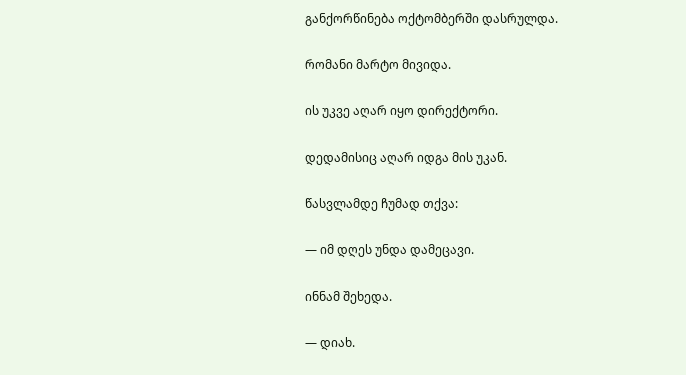განქორწინება ოქტომბერში დასრულდა.

რომანი მარტო მივიდა.

ის უკვე აღარ იყო დირექტორი.

დედამისიც აღარ იდგა მის უკან.

წასვლამდე ჩუმად თქვა:

— იმ დღეს უნდა დამეცავი.

ინნამ შეხედა.

— დიახ.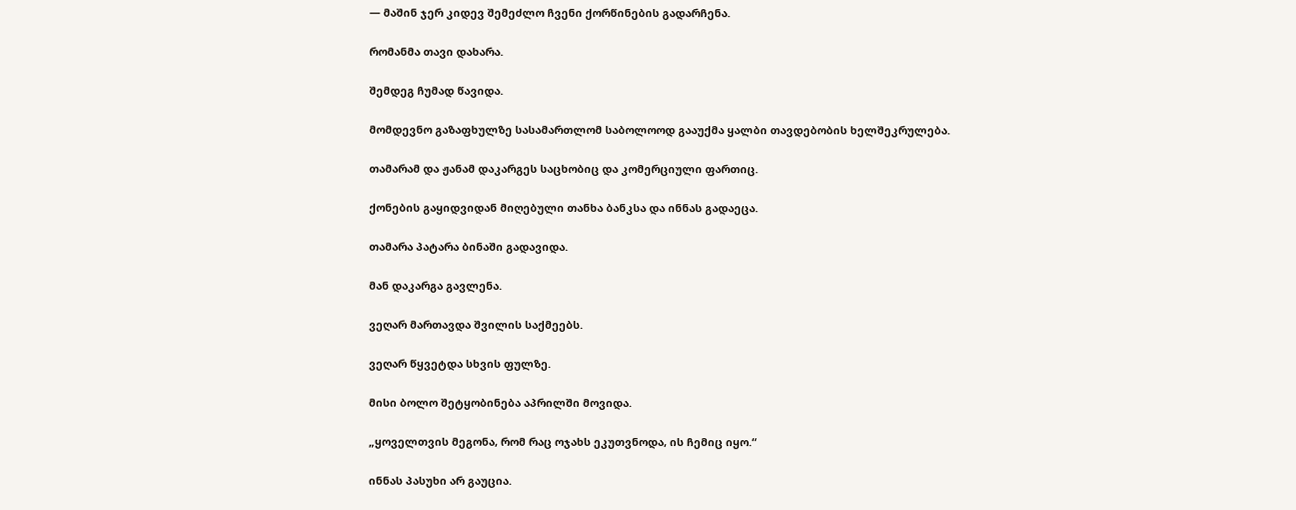— მაშინ ჯერ კიდევ შემეძლო ჩვენი ქორწინების გადარჩენა.

რომანმა თავი დახარა.

შემდეგ ჩუმად წავიდა.

მომდევნო გაზაფხულზე სასამართლომ საბოლოოდ გააუქმა ყალბი თავდებობის ხელშეკრულება.

თამარამ და ჟანამ დაკარგეს საცხობიც და კომერციული ფართიც.

ქონების გაყიდვიდან მიღებული თანხა ბანკსა და ინნას გადაეცა.

თამარა პატარა ბინაში გადავიდა.

მან დაკარგა გავლენა.

ვეღარ მართავდა შვილის საქმეებს.

ვეღარ წყვეტდა სხვის ფულზე.

მისი ბოლო შეტყობინება აპრილში მოვიდა.

„ყოველთვის მეგონა, რომ რაც ოჯახს ეკუთვნოდა, ის ჩემიც იყო.“

ინნას პასუხი არ გაუცია.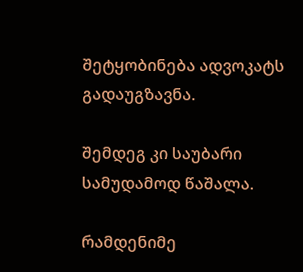შეტყობინება ადვოკატს გადაუგზავნა.

შემდეგ კი საუბარი სამუდამოდ წაშალა.

რამდენიმე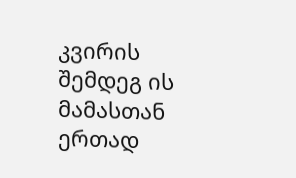კვირის შემდეგ ის მამასთან ერთად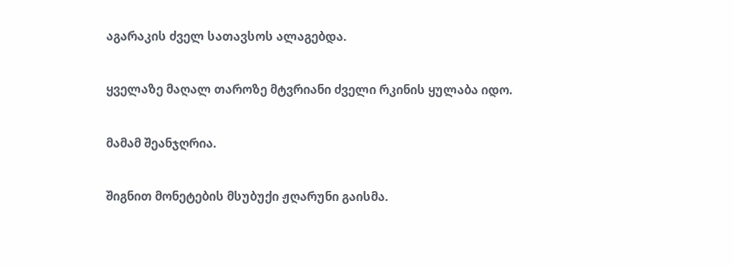აგარაკის ძველ სათავსოს ალაგებდა.

ყველაზე მაღალ თაროზე მტვრიანი ძველი რკინის ყულაბა იდო.

მამამ შეანჯღრია.

შიგნით მონეტების მსუბუქი ჟღარუნი გაისმა.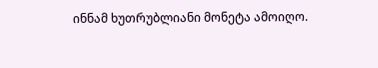ინნამ ხუთრუბლიანი მონეტა ამოიღო.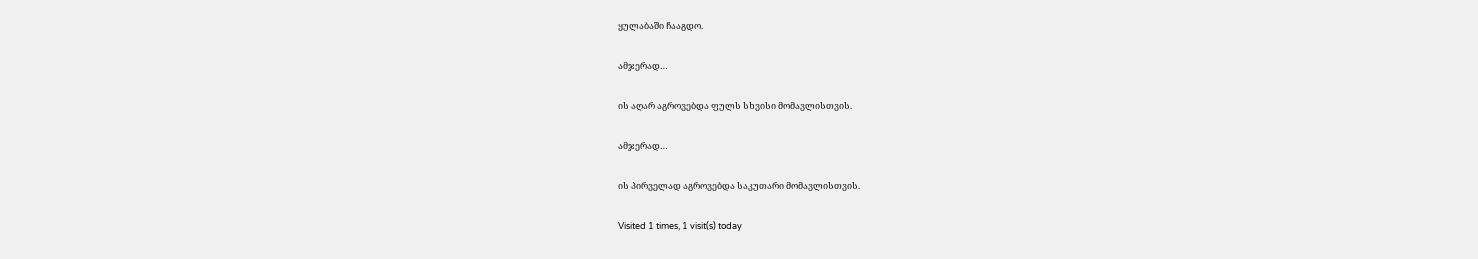ყულაბაში ჩააგდო.

ამჯერად…

ის აღარ აგროვებდა ფულს სხვისი მომავლისთვის.

ამჯერად…

ის პირველად აგროვებდა საკუთარი მომავლისთვის.

Visited 1 times, 1 visit(s) today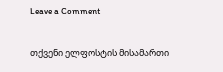Leave a Comment

თქვენი ელფოსტის მისამართი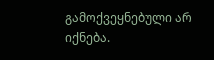გამოქვეყნებული არ იქნება.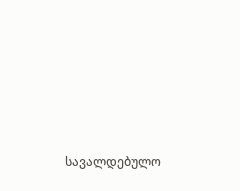სავალდებულო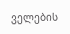ველების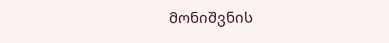მონიშვნის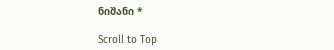ნიშანი *

Scroll to Top